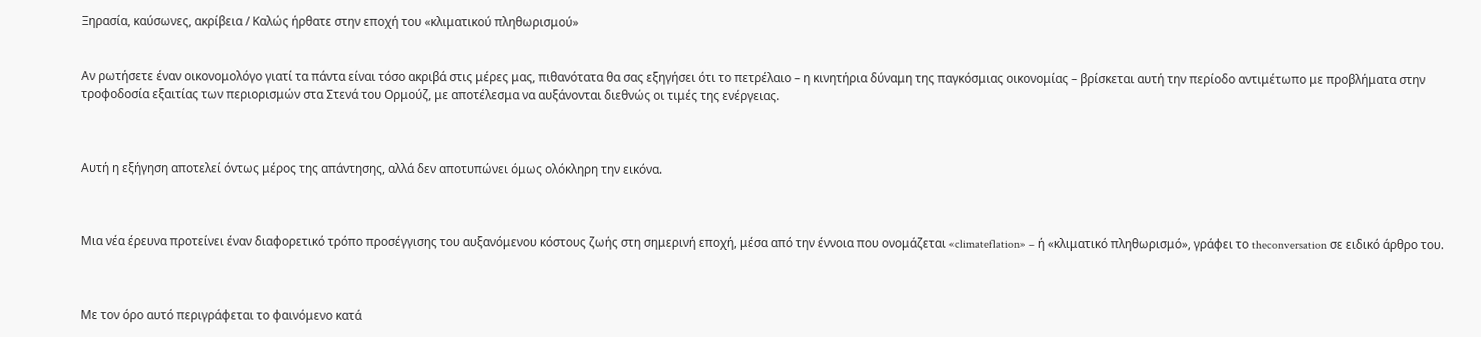Ξηρασία, καύσωνες, ακρίβεια / Καλώς ήρθατε στην εποχή του «κλιματικού πληθωρισμού»


Αν ρωτήσετε έναν οικονομολόγο γιατί τα πάντα είναι τόσο ακριβά στις μέρες μας, πιθανότατα θα σας εξηγήσει ότι το πετρέλαιο – η κινητήρια δύναμη της παγκόσμιας οικονομίας – βρίσκεται αυτή την περίοδο αντιμέτωπο με προβλήματα στην τροφοδοσία εξαιτίας των περιορισμών στα Στενά του Ορμούζ, με αποτέλεσμα να αυξάνονται διεθνώς οι τιμές της ενέργειας.



Αυτή η εξήγηση αποτελεί όντως μέρος της απάντησης, αλλά δεν αποτυπώνει όμως ολόκληρη την εικόνα.



Μια νέα έρευνα προτείνει έναν διαφορετικό τρόπο προσέγγισης του αυξανόμενου κόστους ζωής στη σημερινή εποχή, μέσα από την έννοια που ονομάζεται «climateflation» – ή «κλιματικό πληθωρισμό», γράφει το theconversation σε ειδικό άρθρο του.



Με τον όρο αυτό περιγράφεται το φαινόμενο κατά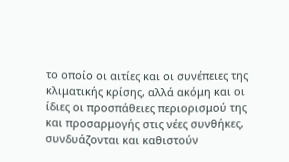το οποίο οι αιτίες και οι συνέπειες της κλιματικής κρίσης, αλλά ακόμη και οι ίδιες οι προσπάθειες περιορισμού της και προσαρμογής στις νέες συνθήκες, συνδυάζονται και καθιστούν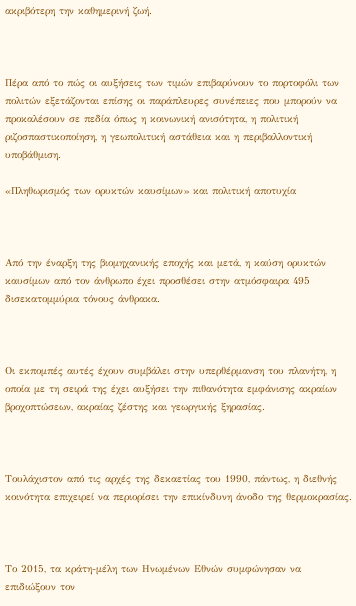ακριβότερη την καθημερινή ζωή.



Πέρα από το πώς οι αυξήσεις των τιμών επιβαρύνουν το πορτοφόλι των πολιτών εξετάζονται επίσης οι παράπλευρες συνέπειες που μπορούν να προκαλέσουν σε πεδία όπως η κοινωνική ανισότητα, η πολιτική ριζοσπαστικοποίηση, η γεωπολιτική αστάθεια και η περιβαλλοντική υποβάθμιση.

«Πληθωρισμός των ορυκτών καυσίμων» και πολιτική αποτυχία



Από την έναρξη της βιομηχανικής εποχής και μετά, η καύση ορυκτών καυσίμων από τον άνθρωπο έχει προσθέσει στην ατμόσφαιρα 495 δισεκατομμύρια τόνους άνθρακα.



Οι εκπομπές αυτές έχουν συμβάλει στην υπερθέρμανση του πλανήτη, η οποία με τη σειρά της έχει αυξήσει την πιθανότητα εμφάνισης ακραίων βροχοπτώσεων, ακραίας ζέστης και γεωργικής ξηρασίας.



Τουλάχιστον από τις αρχές της δεκαετίας του 1990, πάντως, η διεθνής κοινότητα επιχειρεί να περιορίσει την επικίνδυνη άνοδο της θερμοκρασίας.



Το 2015, τα κράτη-μέλη των Ηνωμένων Εθνών συμφώνησαν να επιδιώξουν τον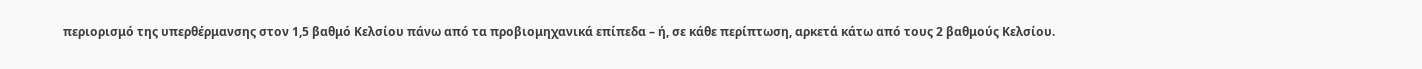περιορισμό της υπερθέρμανσης στον 1,5 βαθμό Κελσίου πάνω από τα προβιομηχανικά επίπεδα – ή, σε κάθε περίπτωση, αρκετά κάτω από τους 2 βαθμούς Κελσίου.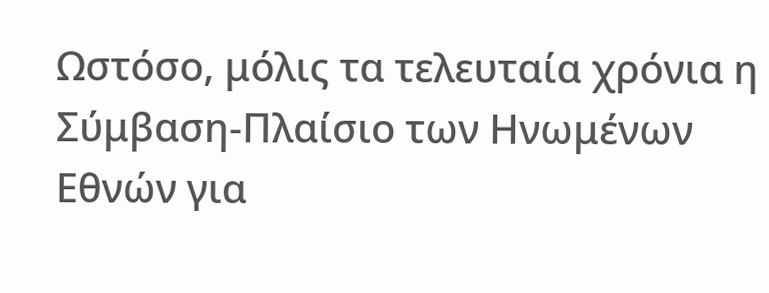Ωστόσο, μόλις τα τελευταία χρόνια η Σύμβαση-Πλαίσιο των Ηνωμένων Εθνών για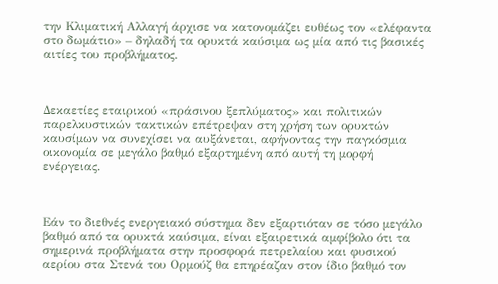την Κλιματική Αλλαγή άρχισε να κατονομάζει ευθέως τον «ελέφαντα στο δωμάτιο» – δηλαδή τα ορυκτά καύσιμα ως μία από τις βασικές αιτίες του προβλήματος.



Δεκαετίες εταιρικού «πράσινου ξεπλύματος» και πολιτικών παρελκυστικών τακτικών επέτρεψαν στη χρήση των ορυκτών καυσίμων να συνεχίσει να αυξάνεται, αφήνοντας την παγκόσμια οικονομία σε μεγάλο βαθμό εξαρτημένη από αυτή τη μορφή ενέργειας.



Εάν το διεθνές ενεργειακό σύστημα δεν εξαρτιόταν σε τόσο μεγάλο βαθμό από τα ορυκτά καύσιμα, είναι εξαιρετικά αμφίβολο ότι τα σημερινά προβλήματα στην προσφορά πετρελαίου και φυσικού αερίου στα Στενά του Ορμούζ θα επηρέαζαν στον ίδιο βαθμό τον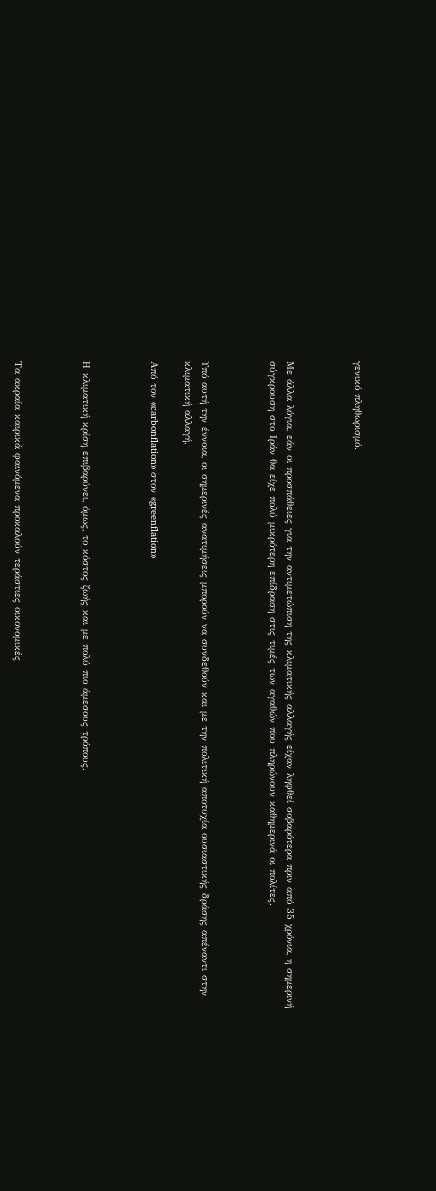γενικό πληθωρισμό.



Με άλλα λόγια, εάν οι προσπάθειες για την αντιμετώπιση της κλιματικής αλλαγής είχαν ληφθεί σοβαρότερα πριν από 35 χρόνια, η σημερινή σύγκρουση στο Ιράν θα είχε πολύ μικρότερη επίδραση στις τιμές των αγαθών που πληρώνουν καθημερινά οι πολίτες.



Υπό αυτή την έννοια, οι σημερινές ανατιμήσεις μπορούν να συνδεθούν και με την πολιτική αποτυχία ουσιαστικής δράσης απέναντι στην κλιματική αλλαγή.

Από τον «carbonflation» στον «greenflation»



Η κλιματική κρίση επιβαρύνει, όμως, το κόστος ζωής και με πολύ πιο άμεσους τρόπους.



Τα ακραία καιρικά φαινόμενα προκαλούν τεράστιες οικονομικές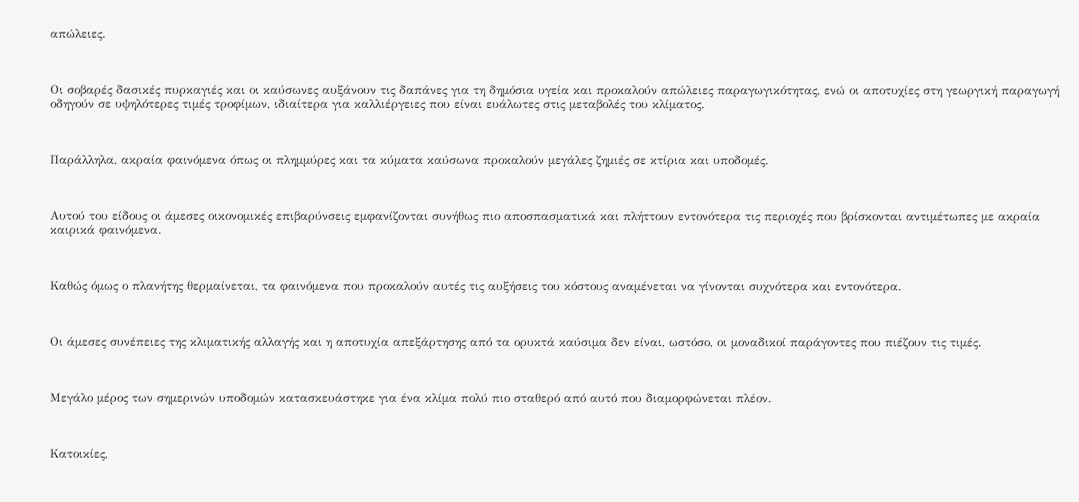απώλειες.



Οι σοβαρές δασικές πυρκαγιές και οι καύσωνες αυξάνουν τις δαπάνες για τη δημόσια υγεία και προκαλούν απώλειες παραγωγικότητας, ενώ οι αποτυχίες στη γεωργική παραγωγή οδηγούν σε υψηλότερες τιμές τροφίμων, ιδιαίτερα για καλλιέργειες που είναι ευάλωτες στις μεταβολές του κλίματος.



Παράλληλα, ακραία φαινόμενα όπως οι πλημμύρες και τα κύματα καύσωνα προκαλούν μεγάλες ζημιές σε κτίρια και υποδομές.



Αυτού του είδους οι άμεσες οικονομικές επιβαρύνσεις εμφανίζονται συνήθως πιο αποσπασματικά και πλήττουν εντονότερα τις περιοχές που βρίσκονται αντιμέτωπες με ακραία καιρικά φαινόμενα.



Καθώς όμως ο πλανήτης θερμαίνεται, τα φαινόμενα που προκαλούν αυτές τις αυξήσεις του κόστους αναμένεται να γίνονται συχνότερα και εντονότερα.



Οι άμεσες συνέπειες της κλιματικής αλλαγής και η αποτυχία απεξάρτησης από τα ορυκτά καύσιμα δεν είναι, ωστόσο, οι μοναδικοί παράγοντες που πιέζουν τις τιμές.



Μεγάλο μέρος των σημερινών υποδομών κατασκευάστηκε για ένα κλίμα πολύ πιο σταθερό από αυτό που διαμορφώνεται πλέον.



Κατοικίες,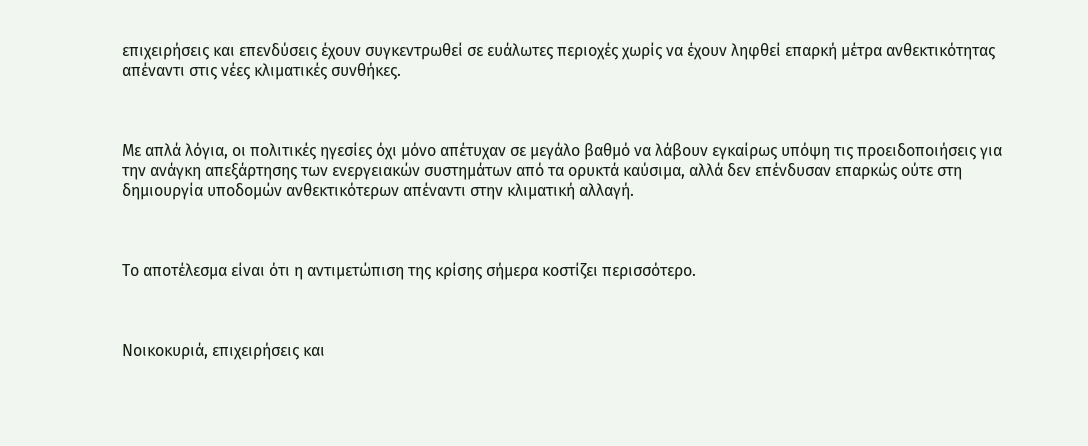επιχειρήσεις και επενδύσεις έχουν συγκεντρωθεί σε ευάλωτες περιοχές χωρίς να έχουν ληφθεί επαρκή μέτρα ανθεκτικότητας απέναντι στις νέες κλιματικές συνθήκες.



Με απλά λόγια, οι πολιτικές ηγεσίες όχι μόνο απέτυχαν σε μεγάλο βαθμό να λάβουν εγκαίρως υπόψη τις προειδοποιήσεις για την ανάγκη απεξάρτησης των ενεργειακών συστημάτων από τα ορυκτά καύσιμα, αλλά δεν επένδυσαν επαρκώς ούτε στη δημιουργία υποδομών ανθεκτικότερων απέναντι στην κλιματική αλλαγή.



Το αποτέλεσμα είναι ότι η αντιμετώπιση της κρίσης σήμερα κοστίζει περισσότερο.



Νοικοκυριά, επιχειρήσεις και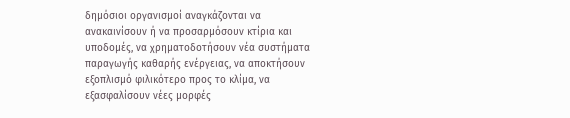δημόσιοι οργανισμοί αναγκάζονται να ανακαινίσουν ή να προσαρμόσουν κτίρια και υποδομές, να χρηματοδοτήσουν νέα συστήματα παραγωγής καθαρής ενέργειας, να αποκτήσουν εξοπλισμό φιλικότερο προς το κλίμα, να εξασφαλίσουν νέες μορφές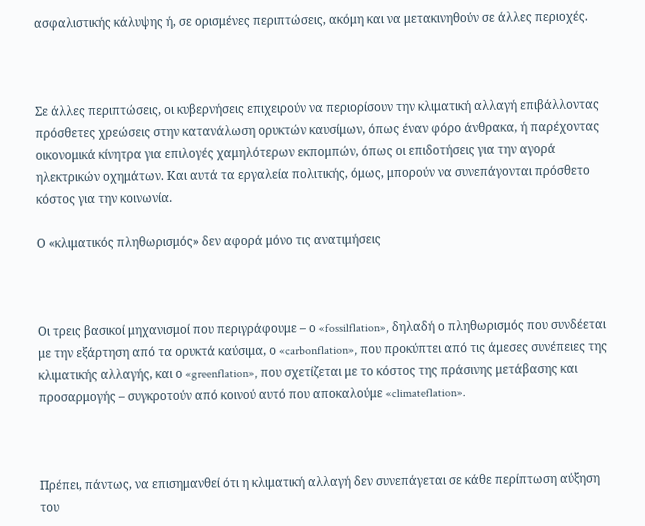ασφαλιστικής κάλυψης ή, σε ορισμένες περιπτώσεις, ακόμη και να μετακινηθούν σε άλλες περιοχές.



Σε άλλες περιπτώσεις, οι κυβερνήσεις επιχειρούν να περιορίσουν την κλιματική αλλαγή επιβάλλοντας πρόσθετες χρεώσεις στην κατανάλωση ορυκτών καυσίμων, όπως έναν φόρο άνθρακα, ή παρέχοντας οικονομικά κίνητρα για επιλογές χαμηλότερων εκπομπών, όπως οι επιδοτήσεις για την αγορά ηλεκτρικών οχημάτων. Και αυτά τα εργαλεία πολιτικής, όμως, μπορούν να συνεπάγονται πρόσθετο κόστος για την κοινωνία.

Ο «κλιματικός πληθωρισμός» δεν αφορά μόνο τις ανατιμήσεις



Οι τρεις βασικοί μηχανισμοί που περιγράφουμε – ο «fossilflation», δηλαδή ο πληθωρισμός που συνδέεται με την εξάρτηση από τα ορυκτά καύσιμα, ο «carbonflation», που προκύπτει από τις άμεσες συνέπειες της κλιματικής αλλαγής, και ο «greenflation», που σχετίζεται με το κόστος της πράσινης μετάβασης και προσαρμογής – συγκροτούν από κοινού αυτό που αποκαλούμε «climateflation».



Πρέπει, πάντως, να επισημανθεί ότι η κλιματική αλλαγή δεν συνεπάγεται σε κάθε περίπτωση αύξηση του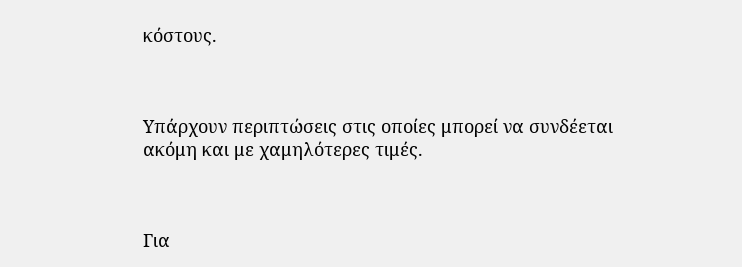κόστους.



Υπάρχουν περιπτώσεις στις οποίες μπορεί να συνδέεται ακόμη και με χαμηλότερες τιμές.



Για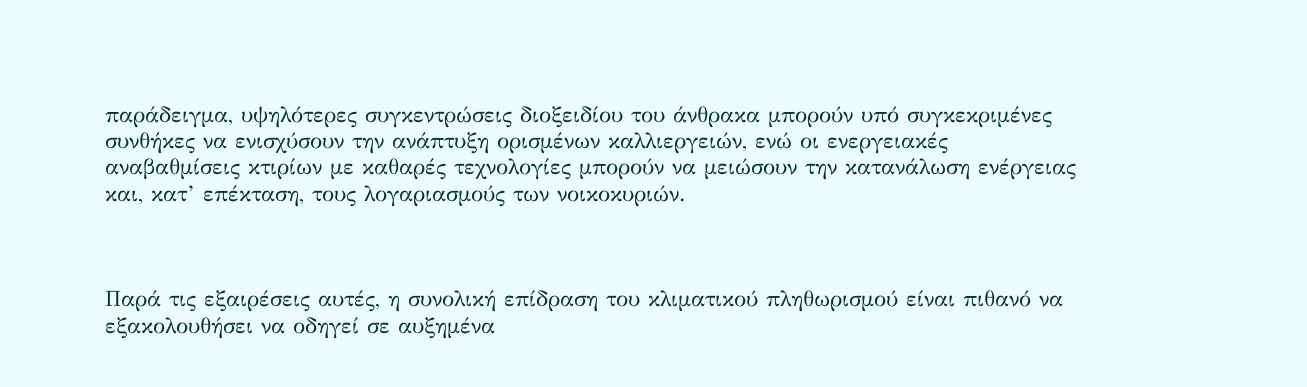παράδειγμα, υψηλότερες συγκεντρώσεις διοξειδίου του άνθρακα μπορούν υπό συγκεκριμένες συνθήκες να ενισχύσουν την ανάπτυξη ορισμένων καλλιεργειών, ενώ οι ενεργειακές αναβαθμίσεις κτιρίων με καθαρές τεχνολογίες μπορούν να μειώσουν την κατανάλωση ενέργειας και, κατ’ επέκταση, τους λογαριασμούς των νοικοκυριών.



Παρά τις εξαιρέσεις αυτές, η συνολική επίδραση του κλιματικού πληθωρισμού είναι πιθανό να εξακολουθήσει να οδηγεί σε αυξημένα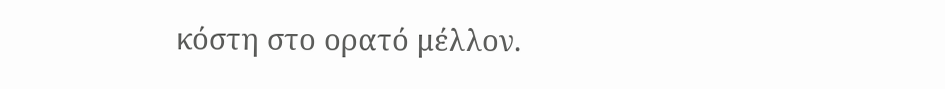κόστη στο ορατό μέλλον.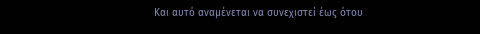Και αυτό αναμένεται να συνεχιστεί έως ότου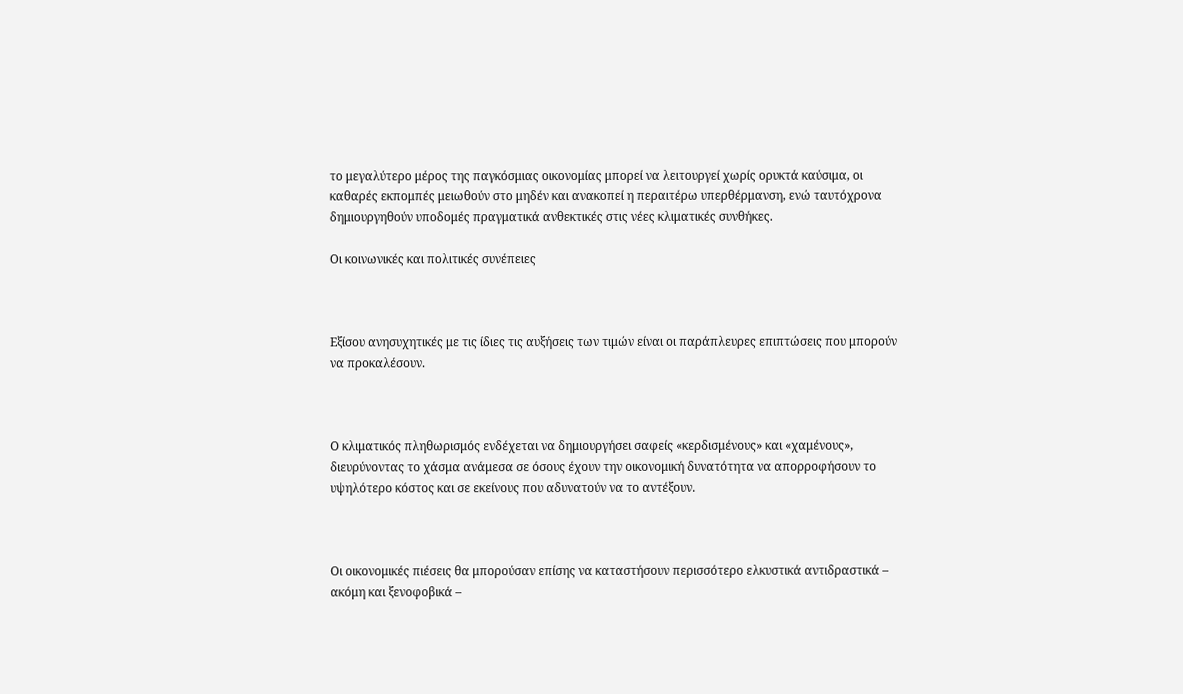το μεγαλύτερο μέρος της παγκόσμιας οικονομίας μπορεί να λειτουργεί χωρίς ορυκτά καύσιμα, οι καθαρές εκπομπές μειωθούν στο μηδέν και ανακοπεί η περαιτέρω υπερθέρμανση, ενώ ταυτόχρονα δημιουργηθούν υποδομές πραγματικά ανθεκτικές στις νέες κλιματικές συνθήκες.

Οι κοινωνικές και πολιτικές συνέπειες



Εξίσου ανησυχητικές με τις ίδιες τις αυξήσεις των τιμών είναι οι παράπλευρες επιπτώσεις που μπορούν να προκαλέσουν.



Ο κλιματικός πληθωρισμός ενδέχεται να δημιουργήσει σαφείς «κερδισμένους» και «χαμένους», διευρύνοντας το χάσμα ανάμεσα σε όσους έχουν την οικονομική δυνατότητα να απορροφήσουν το υψηλότερο κόστος και σε εκείνους που αδυνατούν να το αντέξουν.



Οι οικονομικές πιέσεις θα μπορούσαν επίσης να καταστήσουν περισσότερο ελκυστικά αντιδραστικά – ακόμη και ξενοφοβικά –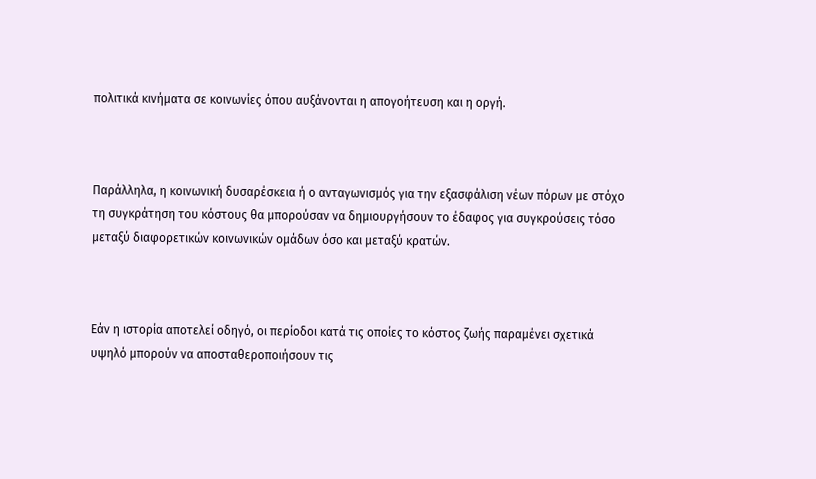πολιτικά κινήματα σε κοινωνίες όπου αυξάνονται η απογοήτευση και η οργή.



Παράλληλα, η κοινωνική δυσαρέσκεια ή ο ανταγωνισμός για την εξασφάλιση νέων πόρων με στόχο τη συγκράτηση του κόστους θα μπορούσαν να δημιουργήσουν το έδαφος για συγκρούσεις τόσο μεταξύ διαφορετικών κοινωνικών ομάδων όσο και μεταξύ κρατών.



Εάν η ιστορία αποτελεί οδηγό, οι περίοδοι κατά τις οποίες το κόστος ζωής παραμένει σχετικά υψηλό μπορούν να αποσταθεροποιήσουν τις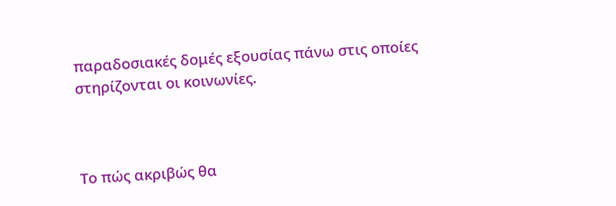παραδοσιακές δομές εξουσίας πάνω στις οποίες στηρίζονται οι κοινωνίες.



Το πώς ακριβώς θα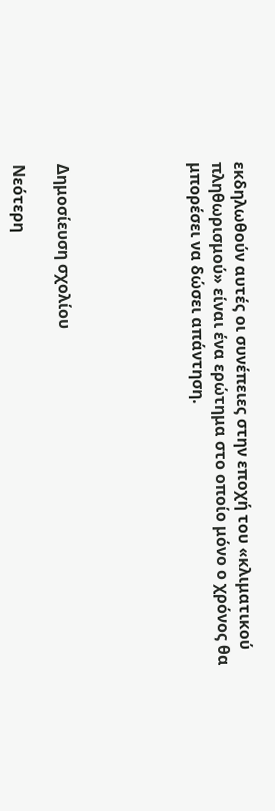εκδηλωθούν αυτές οι συνέπειες στην εποχή του «κλιματικού πληθωρισμού» είναι ένα ερώτημα στο οποίο μόνο ο χρόνος θα μπορέσει να δώσει απάντηση.





Δημοσίευση σχολίου

Νεότερη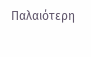Παλαιότερη